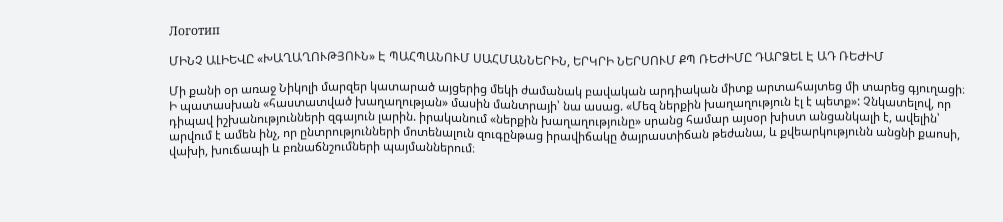Логотип

ՄԻՆՉ ԱԼԻԵՎԸ «ԽԱՂԱՂՈՒԹՅՈՒՆ» Է ՊԱՀՊԱՆՈՒՄ ՍԱՀՄԱՆՆԵՐԻՆ, ԵՐԿՐԻ ՆԵՐՍՈՒՄ ՔՊ ՌԵԺԻՄԸ ԴԱՐՁԵԼ Է ԱԴ ՌԵԺԻՄ

Մի քանի օր առաջ Նիկոլի մարզեր կատարած այցերից մեկի ժամանակ բավական արդիական միտք արտահայտեց մի տարեց գյուղացի։ Ի պատասխան «հաստատված խաղաղության» մասին մանտրայի՝ նա ասաց. «Մեզ ներքին խաղաղություն էլ է պետք»: Չնկատելով, որ դիպավ իշխանությունների զգայուն լարին. իրականում «ներքին խաղաղությունը» սրանց համար այսօր խիստ անցանկալի է, ավելին՝ արվում է ամեն ինչ, որ ընտրությունների մոտենալուն զուգընթաց իրավիճակը ծայրաստիճան թեժանա, և քվեարկությունն անցնի քաոսի, վախի, խուճապի և բռնաճնշումների պայմաններում։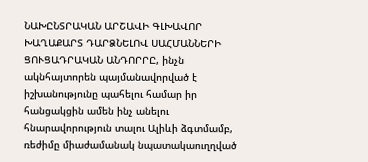ՆԱԽԸՆՏՐԱԿԱՆ ԱՐՇԱՎԻ ԳԼԽԱՎՈՐ ԽԱՂԱՔԱՐՏ ԴԱՐՁՆԵԼՈՎ ՍԱՀՄԱՆՆԵՐԻ ՑՈՒՑԱԴՐԱԿԱՆ ԱՆԴՈՐՐԸ, ինչն ակնհայտորեն պայմանավորված է իշխանությունը պահելու համար իր հանցակցին ամեն ինչ անելու հնարավորություն տալու Ալիևի ձգտմամբ, ռեժիմը միաժամանակ նպատակաուղղված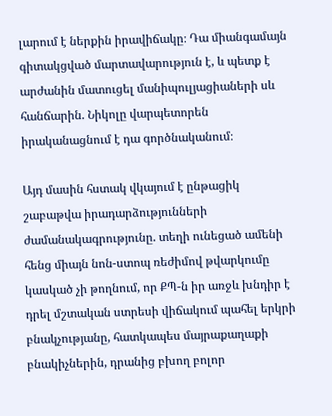լարում է ներքին իրավիճակը։ Դա միանգամայն գիտակցված մարտավարություն է, և պետք է արժանին մատուցել մանիպուլյացիաների սև հանճարին. Նիկոլը վարպետորեն իրականացնում է դա գործնականում։

Այդ մասին հստակ վկայում է ընթացիկ շաբաթվա իրադարձությունների ժամանակագրությունը. տեղի ունեցած ամենի հենց միայն նոն-ստոպ ռեժիմով թվարկումը կասկած չի թողնում, որ ՔՊ-ն իր առջև խնդիր է դրել մշտական ստրեսի վիճակում պահել երկրի բնակչությանը, հատկապես մայրաքաղաքի բնակիչներին, դրանից բխող բոլոր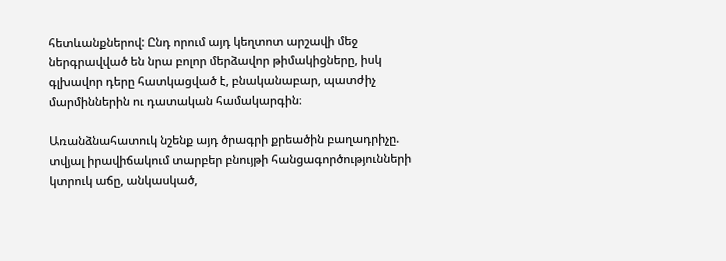հետևանքներով: Ընդ որում այդ կեղտոտ արշավի մեջ ներգրավված են նրա բոլոր մերձավոր թիմակիցները, իսկ գլխավոր դերը հատկացված է, բնականաբար, պատժիչ մարմիններին ու դատական համակարգին։

Առանձնահատուկ նշենք այդ ծրագրի քրեածին բաղադրիչը. տվյալ իրավիճակում տարբեր բնույթի հանցագործությունների կտրուկ աճը, անկասկած,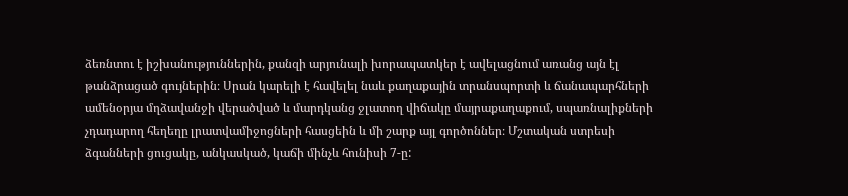ձեռնտու է իշխանություններին, քանզի արյունալի խորապատկեր է ավելացնում առանց այն էլ թանձրացած գույներին։ Սրան կարելի է հավելել նաև քաղաքային տրանսպորտի և ճանապարհների ամենօրյա մղձավանջի վերածված և մարդկանց ջլատող վիճակը մայրաքաղաքում, սպառնալիքների չդադարող հեղեղը լրատվամիջոցների հասցեին և մի շարք այլ գործոններ։ Մշտական ստրեսի ձգանների ցուցակը, անկասկած, կաճի մինչև հունիսի 7-ը: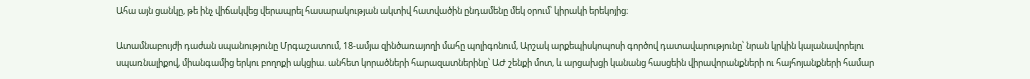Ահա այն ցանկը, թե ինչ վիճակվեց վերապրել հասարակության ակտիվ հատվածին ընդամենը մեկ օրում՝ կիրակի երեկոյից։

Ատամնաբույժի դաժան սպանությունը Մրգաշատում, 18-ամյա զինծառայողի մահը պոլիգոնում, Արշակ արքեպիսկոպոսի գործով դատավարությունը՝ նրան կրկին կալանավորելու սպառնալիքով, միանգամից երկու բողոքի ակցիա. անհետ կորածների հարազատներինը՝ ԱԺ շենքի մոտ, և արցախցի կանանց հասցեին վիրավորանքների ու հայհոյանքների համար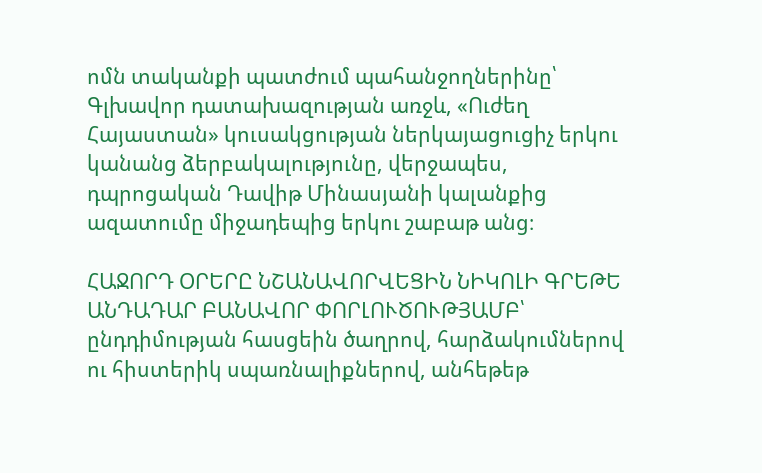ոմն տականքի պատժում պահանջողներինը՝ Գլխավոր դատախազության առջև, «Ուժեղ Հայաստան» կուսակցության ներկայացուցիչ երկու կանանց ձերբակալությունը, վերջապես, դպրոցական Դավիթ Մինասյանի կալանքից ազատումը միջադեպից երկու շաբաթ անց։

ՀԱՋՈՐԴ ՕՐԵՐԸ ՆՇԱՆԱՎՈՐՎԵՑԻՆ ՆԻԿՈԼԻ ԳՐԵԹԵ ԱՆԴԱԴԱՐ ԲԱՆԱՎՈՐ ՓՈՐԼՈՒԾՈՒԹՅԱՄԲ՝ ընդդիմության հասցեին ծաղրով, հարձակումներով ու հիստերիկ սպառնալիքներով, անհեթեթ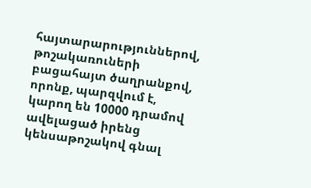հայտարարություններով, թոշակառուների բացահայտ ծաղրանքով, որոնք, պարզվում է, կարող են 10000 դրամով ավելացած իրենց կենսաթոշակով գնալ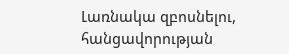Լառնակա զբոսնելու, հանցավորության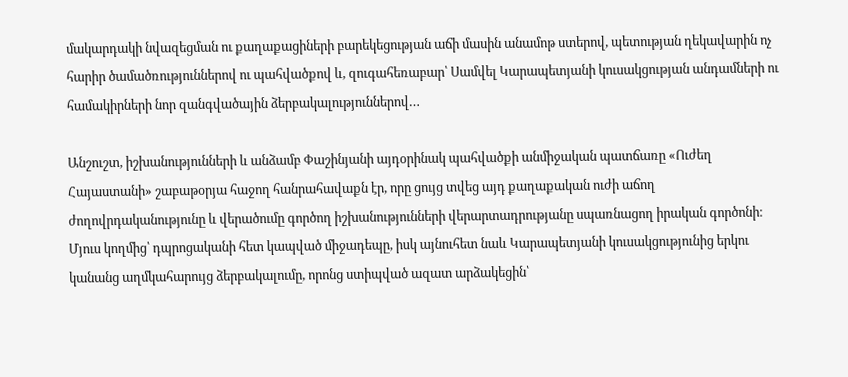մակարդակի նվազեցման ու քաղաքացիների բարեկեցության աճի մասին անամոթ ստերով, պետության ղեկավարին ոչ հարիր ծամածռություններով ու պահվածքով և, զուգահեռաբար՝ Սամվել Կարապետյանի կուսակցության անդամների ու համակիրների նոր զանգվածային ձերբակալություններով…

Անշուշտ, իշխանությունների և անձամբ Փաշինյանի այդօրինակ պահվածքի անմիջական պատճառը «Ուժեղ Հայաստանի» շաբաթօրյա հաջող հանրահավաքն էր, որը ցույց տվեց այդ քաղաքական ուժի աճող ժողովրդականությունը և վերածումը գործող իշխանությունների վերարտադրությանը սպառնացող իրական գործոնի։ Մյուս կողմից՝ դպրոցականի հետ կապված միջադեպը, իսկ այնուհետ նաև Կարապետյանի կուսակցությունից երկու կանանց աղմկահարույց ձերբակալումը, որոնց ստիպված ազատ արձակեցին՝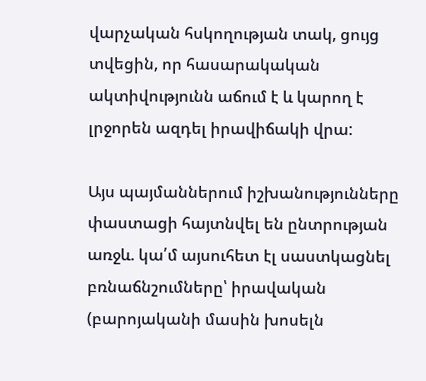վարչական հսկողության տակ, ցույց տվեցին, որ հասարակական ակտիվությունն աճում է և կարող է լրջորեն ազդել իրավիճակի վրա:

Այս պայմաններում իշխանությունները փաստացի հայտնվել են ընտրության առջև. կա՛մ այսուհետ էլ սաստկացնել բռնաճնշումները՝ իրավական (բարոյականի մասին խոսելն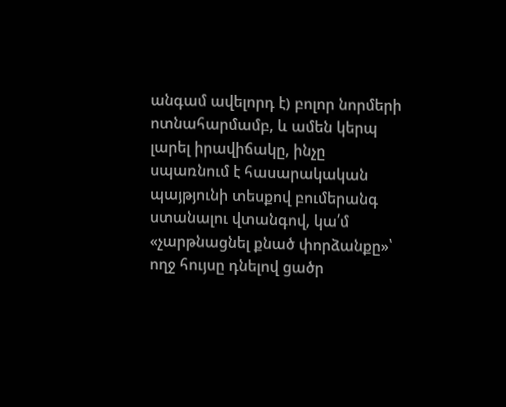անգամ ավելորդ է) բոլոր նորմերի ոտնահարմամբ, և ամեն կերպ լարել իրավիճակը, ինչը սպառնում է հասարակական պայթյունի տեսքով բումերանգ ստանալու վտանգով, կա՛մ «չարթնացնել քնած փորձանքը»՝ ողջ հույսը դնելով ցածր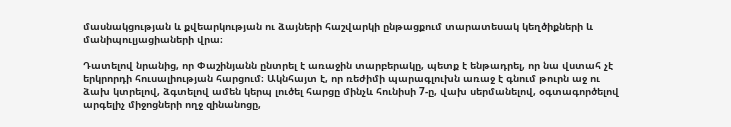մասնակցության և քվեարկության ու ձայների հաշվարկի ընթացքում տարատեսակ կեղծիքների և մանիպուլյացիաների վրա։

Դատելով նրանից, որ Փաշինյանն ընտրել է առաջին տարբերակը, պետք է ենթադրել, որ նա վստահ չէ երկրորդի հուսալիության հարցում։ Ակնհայտ է, որ ռեժիմի պարագլուխն առաջ է գնում թուրն աջ ու ձախ կտրելով, ձգտելով ամեն կերպ լուծել հարցը մինչև հունիսի 7-ը, վախ սերմանելով, օգտագործելով արգելիչ միջոցների ողջ զինանոցը,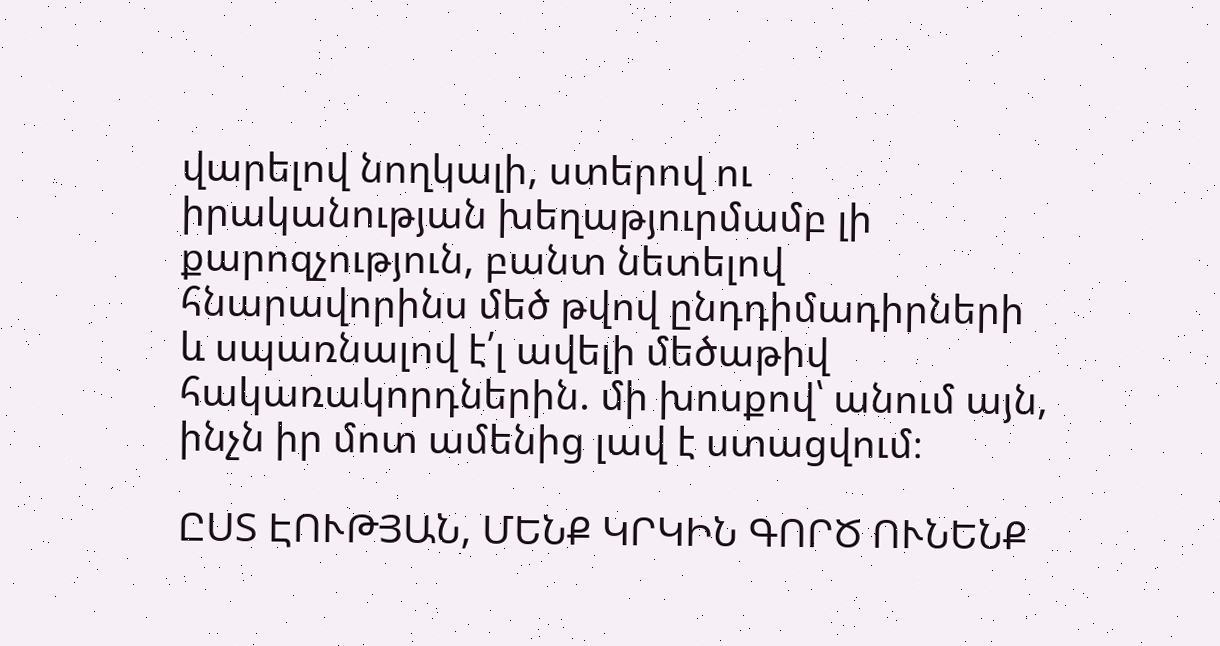վարելով նողկալի, ստերով ու իրականության խեղաթյուրմամբ լի քարոզչություն, բանտ նետելով հնարավորինս մեծ թվով ընդդիմադիրների և սպառնալով է՛լ ավելի մեծաթիվ հակառակորդներին. մի խոսքով՝ անում այն, ինչն իր մոտ ամենից լավ է ստացվում։

ԸՍՏ ԷՈՒԹՅԱՆ, ՄԵՆՔ ԿՐԿԻՆ ԳՈՐԾ ՈՒՆԵՆՔ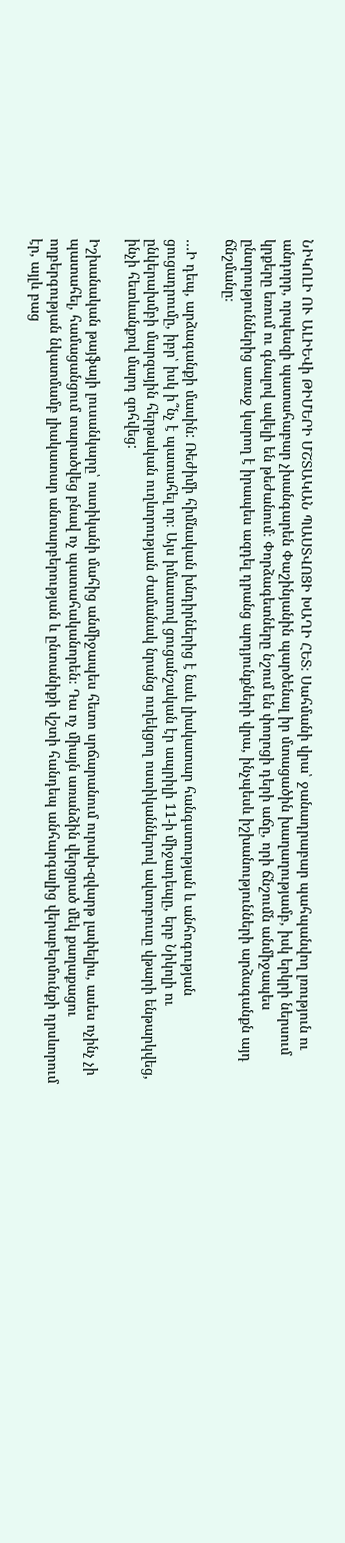ՆԻԿՈԼԻ ՈՒ ԱԼԻԵՎի ԹԻՄԵՐԻ ՄՇՏԱԿԱՆ ՊԱՍՏՎՈՑԻ ԽԱՂԻ ՀԵՏ։ Սահմանի վրա՝ ջանադրաբար պահպանվող լռություն ու անդորր, որպեսզի պատահաբար չխանգարեն Փաշինյանին պարծենալ իր մտացածին խաղաղությամբ, իսկ երկրի ներսում կրքերը եռում ու գնալով ավելի են թեժանում։ Փորձագետները նշում են փողոցի դերի աճը, որի ճնշումն անմիջապես ընտրություններից առաջ կարող է իրապես ազդել դրանց արդյունքների վրա, ինչպեսև իշխանությունների արձագանքն այդ ճնշմանը։

…Ի դեպ, արձագանքի մասին: Ռեժիմի հիմնական խնդիրներից է նաև լիակատար հանգստության և անհոգության ցուցադրումը, իբր՝ իսկ ի՞նչ է պատահել որ։ Այս իմաստով ցուցանշական էր ապրիլի 11-ի միջադեպը, երբ Նիկոլի ու ընկերախմբի մարզային հերթական ուղևորության ժամանակ նրանց ուղեկցող ոստիկաններով ավտոբուսը վթարի ենթարկվեց, ինչի հետևանքով մարդ զոհվեց:

Իշխանական թայֆայի լուսանկարը՝ ոստիկանի մահից անմիջապես հետո սրճարանում ուրախ-զվարթ լափելիս, ասես ոչինչ չի պատահել, համացանցում տարածվեց բնավ ոչ պատահականորեն։ Դա ոչ միայն առանձին վերցրած մեկ քաղաքացու ողբերգության նկատմամբ լիակատար անտարբերության և ընտանիքի վշտի հանդեպ անհարգալից վերաբերմունքի դրսևորում էր, այլև բաց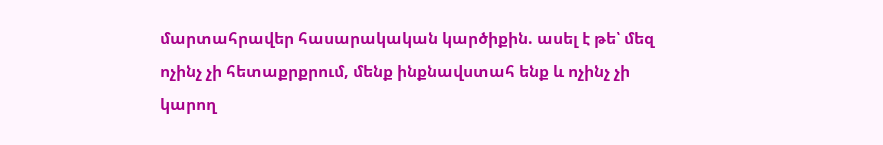մարտահրավեր հասարակական կարծիքին. ասել է թե՝ մեզ ոչինչ չի հետաքրքրում, մենք ինքնավստահ ենք և ոչինչ չի կարող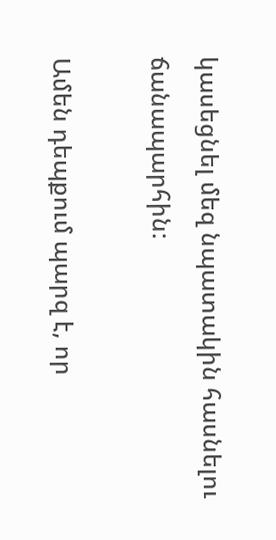կասեցնել մեզ նպատակին հասնելու ճանապարհին:

Ամեն դեպքում պարզ է, որ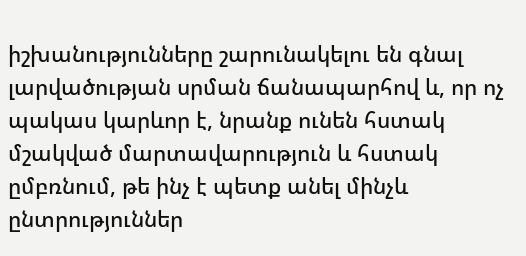իշխանությունները շարունակելու են գնալ լարվածության սրման ճանապարհով և, որ ոչ պակաս կարևոր է, նրանք ունեն հստակ մշակված մարտավարություն և հստակ ըմբռնում, թե ինչ է պետք անել մինչև ընտրություններ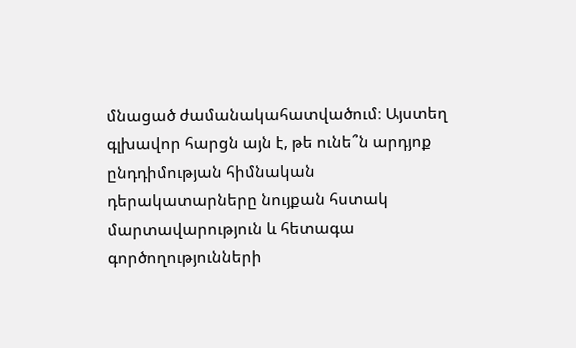մնացած ժամանակահատվածում։ Այստեղ գլխավոր հարցն այն է, թե ունե՞ն արդյոք ընդդիմության հիմնական դերակատարները նույքան հստակ մարտավարություն և հետագա գործողությունների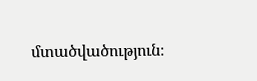մտածվածություն։